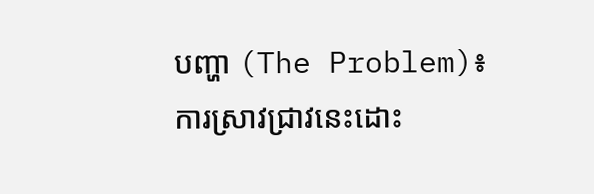បញ្ហា (The Problem)៖ ការស្រាវជ្រាវនេះដោះ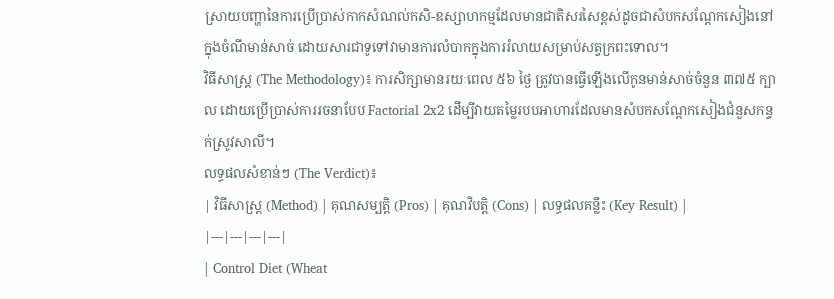ស្រាយបញ្ហានៃការប្រើប្រាស់កាកសំណល់កសិ-ឧស្សាហកម្មដែលមានជាតិសរសៃខ្ពស់ដូចជាសំបកសណ្តែកសៀងនៅក្នុងចំណីមាន់សាច់ ដោយសារជាទូទៅវាមានការលំបាកក្នុងការរំលាយសម្រាប់សត្វក្រពះទោល។
វិធីសាស្ត្រ (The Methodology)៖ ការសិក្សាមានរយៈពេល ៥៦ ថ្ងៃ ត្រូវបានធ្វើឡើងលើកូនមាន់សាច់ចំនួន ៣៧៥ ក្បាល ដោយប្រើប្រាស់ការរចនាបែប Factorial 2x2 ដើម្បីវាយតម្លៃរបបអាហារដែលមានសំបកសណ្តែកសៀងជំនួសកន្ទក់ស្រូវសាលី។
លទ្ធផលសំខាន់ៗ (The Verdict)៖
| វិធីសាស្ត្រ (Method) | គុណសម្បត្តិ (Pros) | គុណវិបត្តិ (Cons) | លទ្ធផលគន្លឹះ (Key Result) |
|---|---|---|---|
| Control Diet (Wheat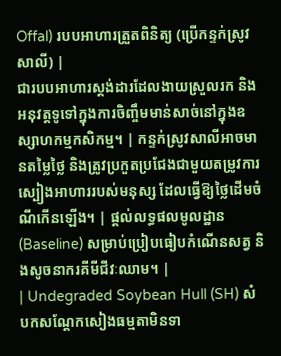Offal) របបអាហារត្រួតពិនិត្យ (ប្រើកន្ទក់ស្រូវសាលី) |
ជារបបអាហារស្តង់ដារដែលងាយស្រួលរក និងអនុវត្តទូទៅក្នុងការចិញ្ចឹមមាន់សាច់នៅក្នុងឧស្សាហកម្មកសិកម្ម។ | កន្ទក់ស្រូវសាលីអាចមានតម្លៃថ្លៃ និងត្រូវប្រកួតប្រជែងជាមួយតម្រូវការស្បៀងអាហាររបស់មនុស្ស ដែលធ្វើឱ្យថ្លៃដើមចំណីកើនឡើង។ | ផ្តល់លទ្ធផលមូលដ្ឋាន (Baseline) សម្រាប់ប្រៀបធៀបកំណើនសត្វ និងសូចនាករគីមីជីវៈឈាម។ |
| Undegraded Soybean Hull (SH) សំបកសណ្តែកសៀងធម្មតាមិនទា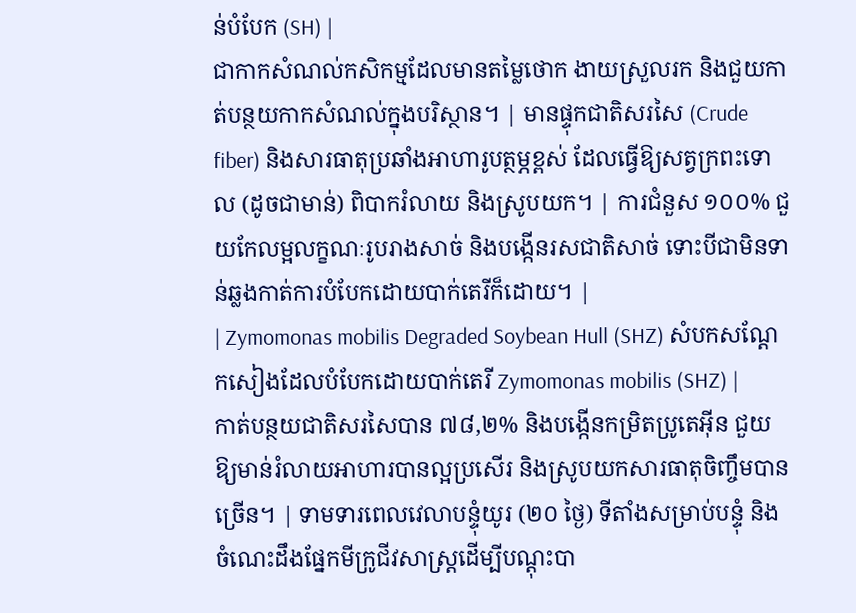ន់បំបែក (SH) |
ជាកាកសំណល់កសិកម្មដែលមានតម្លៃថោក ងាយស្រួលរក និងជួយកាត់បន្ថយកាកសំណល់ក្នុងបរិស្ថាន។ | មានផ្ទុកជាតិសរសៃ (Crude fiber) និងសារធាតុប្រឆាំងអាហារូបត្ថម្ភខ្ពស់ ដែលធ្វើឱ្យសត្វក្រពះទោល (ដូចជាមាន់) ពិបាករំលាយ និងស្រូបយក។ | ការជំនួស ១០០% ជួយកែលម្អលក្ខណៈរូបរាងសាច់ និងបង្កើនរសជាតិសាច់ ទោះបីជាមិនទាន់ឆ្លងកាត់ការបំបែកដោយបាក់តេរីក៏ដោយ។ |
| Zymomonas mobilis Degraded Soybean Hull (SHZ) សំបកសណ្តែកសៀងដែលបំបែកដោយបាក់តេរី Zymomonas mobilis (SHZ) |
កាត់បន្ថយជាតិសរសៃបាន ៧៨,២% និងបង្កើនកម្រិតប្រូតេអ៊ីន ជួយឱ្យមាន់រំលាយអាហារបានល្អប្រសើរ និងស្រូបយកសារធាតុចិញ្ចឹមបានច្រើន។ | ទាមទារពេលវេលាបន្ទុំយូរ (២០ ថ្ងៃ) ទីតាំងសម្រាប់បន្ទុំ និងចំណេះដឹងផ្នែកមីក្រូជីវសាស្ត្រដើម្បីបណ្តុះបា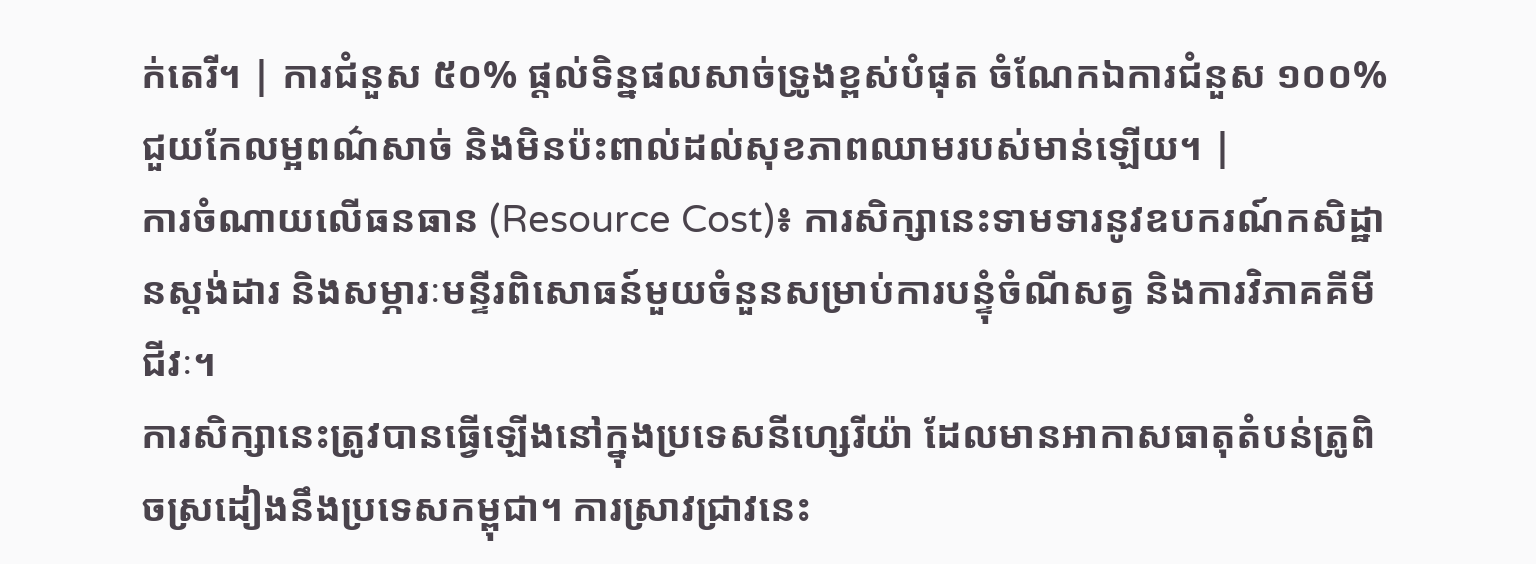ក់តេរី។ | ការជំនួស ៥០% ផ្តល់ទិន្នផលសាច់ទ្រូងខ្ពស់បំផុត ចំណែកឯការជំនួស ១០០% ជួយកែលម្អពណ៌សាច់ និងមិនប៉ះពាល់ដល់សុខភាពឈាមរបស់មាន់ឡើយ។ |
ការចំណាយលើធនធាន (Resource Cost)៖ ការសិក្សានេះទាមទារនូវឧបករណ៍កសិដ្ឋានស្តង់ដារ និងសម្ភារៈមន្ទីរពិសោធន៍មួយចំនួនសម្រាប់ការបន្ទុំចំណីសត្វ និងការវិភាគគីមីជីវៈ។
ការសិក្សានេះត្រូវបានធ្វើឡើងនៅក្នុងប្រទេសនីហ្សេរីយ៉ា ដែលមានអាកាសធាតុតំបន់ត្រូពិចស្រដៀងនឹងប្រទេសកម្ពុជា។ ការស្រាវជ្រាវនេះ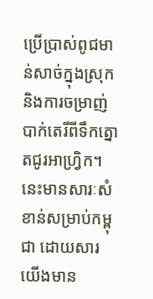ប្រើប្រាស់ពូជមាន់សាច់ក្នុងស្រុក និងការចម្រាញ់បាក់តេរីពីទឹកត្នោតជូរអាហ្វ្រិក។ នេះមានសារៈសំខាន់សម្រាប់កម្ពុជា ដោយសារយើងមាន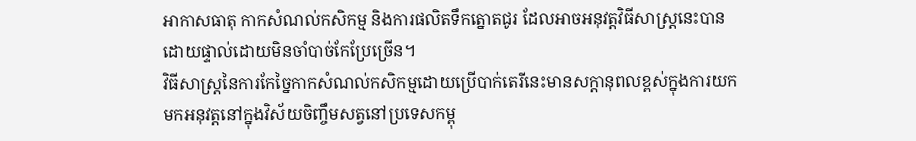អាកាសធាតុ កាកសំណល់កសិកម្ម និងការផលិតទឹកត្នោតជូរ ដែលអាចអនុវត្តវិធីសាស្រ្តនេះបានដោយផ្ទាល់ដោយមិនចាំបាច់កែប្រែច្រើន។
វិធីសាស្ត្រនៃការកែច្នៃកាកសំណល់កសិកម្មដោយប្រើបាក់តេរីនេះមានសក្តានុពលខ្ពស់ក្នុងការយកមកអនុវត្តនៅក្នុងវិស័យចិញ្ចឹមសត្វនៅប្រទេសកម្ពុ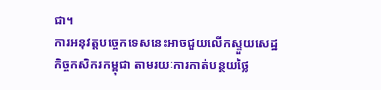ជា។
ការអនុវត្តបច្ចេកទេសនេះអាចជួយលើកស្ទួយសេដ្ឋកិច្ចកសិករកម្ពុជា តាមរយៈការកាត់បន្ថយថ្លៃ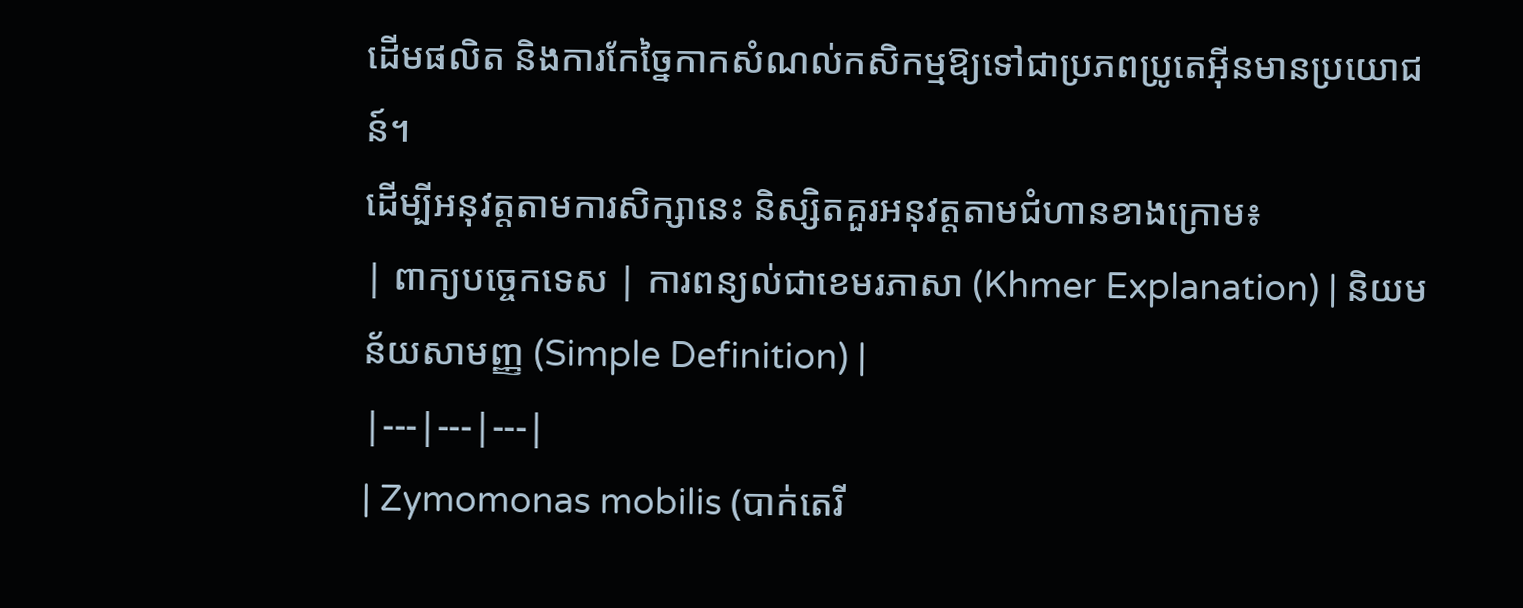ដើមផលិត និងការកែច្នៃកាកសំណល់កសិកម្មឱ្យទៅជាប្រភពប្រូតេអ៊ីនមានប្រយោជន៍។
ដើម្បីអនុវត្តតាមការសិក្សានេះ និស្សិតគួរអនុវត្តតាមជំហានខាងក្រោម៖
| ពាក្យបច្ចេកទេស | ការពន្យល់ជាខេមរភាសា (Khmer Explanation) | និយមន័យសាមញ្ញ (Simple Definition) |
|---|---|---|
| Zymomonas mobilis (បាក់តេរី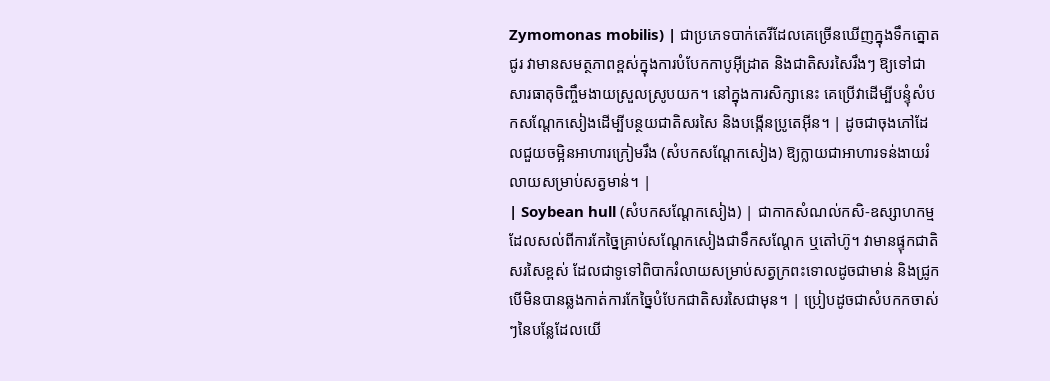Zymomonas mobilis) | ជាប្រភេទបាក់តេរីដែលគេច្រើនឃើញក្នុងទឹកត្នោតជូរ វាមានសមត្ថភាពខ្ពស់ក្នុងការបំបែកកាបូអ៊ីដ្រាត និងជាតិសរសៃរឹងៗ ឱ្យទៅជាសារធាតុចិញ្ចឹមងាយស្រួលស្រូបយក។ នៅក្នុងការសិក្សានេះ គេប្រើវាដើម្បីបន្ទុំសំបកសណ្តែកសៀងដើម្បីបន្ថយជាតិសរសៃ និងបង្កើនប្រូតេអ៊ីន។ | ដូចជាចុងភៅដែលជួយចម្អិនអាហារក្រៀមរឹង (សំបកសណ្តែកសៀង) ឱ្យក្លាយជាអាហារទន់ងាយរំលាយសម្រាប់សត្វមាន់។ |
| Soybean hull (សំបកសណ្តែកសៀង) | ជាកាកសំណល់កសិ-ឧស្សាហកម្មដែលសល់ពីការកែច្នៃគ្រាប់សណ្តែកសៀងជាទឹកសណ្តែក ឬតៅហ៊ូ។ វាមានផ្ទុកជាតិសរសៃខ្ពស់ ដែលជាទូទៅពិបាករំលាយសម្រាប់សត្វក្រពះទោលដូចជាមាន់ និងជ្រូក បើមិនបានឆ្លងកាត់ការកែច្នៃបំបែកជាតិសរសៃជាមុន។ | ប្រៀបដូចជាសំបកកចាស់ៗនៃបន្លែដែលយើ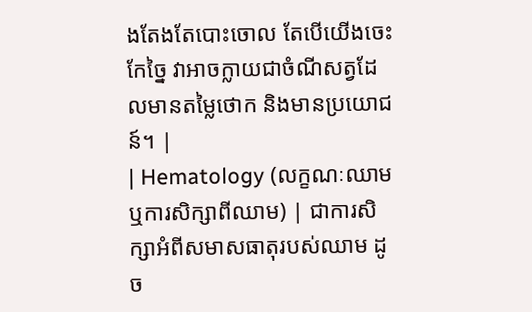ងតែងតែបោះចោល តែបើយើងចេះកែច្នៃ វាអាចក្លាយជាចំណីសត្វដែលមានតម្លៃថោក និងមានប្រយោជន៍។ |
| Hematology (លក្ខណៈឈាម ឬការសិក្សាពីឈាម) | ជាការសិក្សាអំពីសមាសធាតុរបស់ឈាម ដូច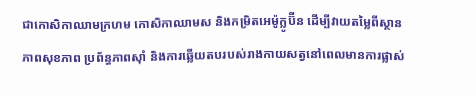ជាកោសិកាឈាមក្រហម កោសិកាឈាមស និងកម្រិតអេម៉ូក្លូប៊ីន ដើម្បីវាយតម្លៃពីស្ថានភាពសុខភាព ប្រព័ន្ធភាពស៊ាំ និងការឆ្លើយតបរបស់រាងកាយសត្វនៅពេលមានការផ្លាស់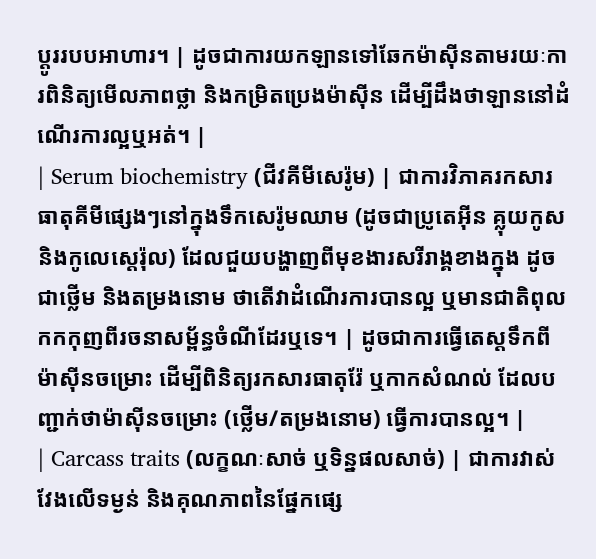ប្តូររបបអាហារ។ | ដូចជាការយកឡានទៅឆែកម៉ាស៊ីនតាមរយៈការពិនិត្យមើលភាពថ្លា និងកម្រិតប្រេងម៉ាស៊ីន ដើម្បីដឹងថាឡាននៅដំណើរការល្អឬអត់។ |
| Serum biochemistry (ជីវគីមីសេរ៉ូម) | ជាការវិភាគរកសារធាតុគីមីផ្សេងៗនៅក្នុងទឹកសេរ៉ូមឈាម (ដូចជាប្រូតេអ៊ីន គ្លុយកូស និងកូលេស្តេរ៉ុល) ដែលជួយបង្ហាញពីមុខងារសរីរាង្គខាងក្នុង ដូចជាថ្លើម និងតម្រងនោម ថាតើវាដំណើរការបានល្អ ឬមានជាតិពុលកកកុញពីរចនាសម្ព័ន្ធចំណីដែរឬទេ។ | ដូចជាការធ្វើតេស្តទឹកពីម៉ាស៊ីនចម្រោះ ដើម្បីពិនិត្យរកសារធាតុរ៉ែ ឬកាកសំណល់ ដែលបញ្ជាក់ថាម៉ាស៊ីនចម្រោះ (ថ្លើម/តម្រងនោម) ធ្វើការបានល្អ។ |
| Carcass traits (លក្ខណៈសាច់ ឬទិន្នផលសាច់) | ជាការវាស់វែងលើទម្ងន់ និងគុណភាពនៃផ្នែកផ្សេ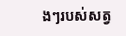ងៗរបស់សត្វ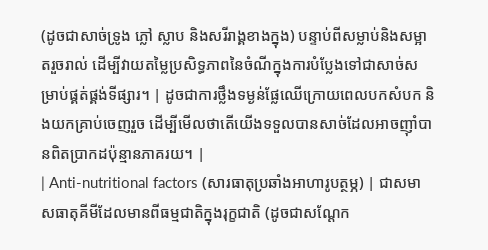(ដូចជាសាច់ទ្រូង ភ្លៅ ស្លាប និងសរីរាង្គខាងក្នុង) បន្ទាប់ពីសម្លាប់និងសម្អាតរួចរាល់ ដើម្បីវាយតម្លៃប្រសិទ្ធភាពនៃចំណីក្នុងការបំប្លែងទៅជាសាច់សម្រាប់ផ្គត់ផ្គង់ទីផ្សារ។ | ដូចជាការថ្លឹងទម្ងន់ផ្លែឈើក្រោយពេលបកសំបក និងយកគ្រាប់ចេញរួច ដើម្បីមើលថាតើយើងទទួលបានសាច់ដែលអាចញ៉ាំបានពិតប្រាកដប៉ុន្មានភាគរយ។ |
| Anti-nutritional factors (សារធាតុប្រឆាំងអាហារូបត្ថម្ភ) | ជាសមាសធាតុគីមីដែលមានពីធម្មជាតិក្នុងរុក្ខជាតិ (ដូចជាសណ្តែក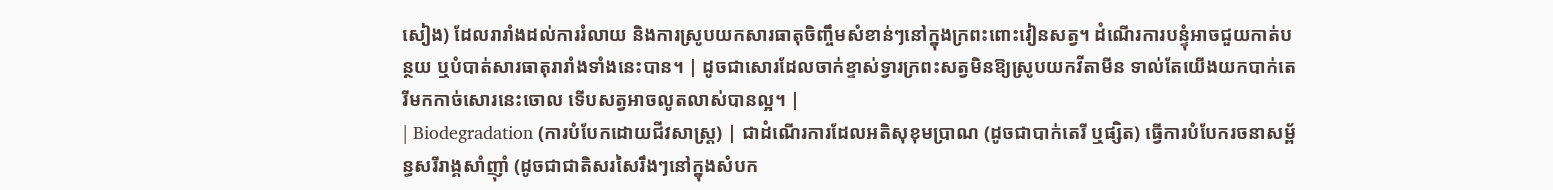សៀង) ដែលរារាំងដល់ការរំលាយ និងការស្រូបយកសារធាតុចិញ្ចឹមសំខាន់ៗនៅក្នុងក្រពះពោះវៀនសត្វ។ ដំណើរការបន្ទុំអាចជួយកាត់បន្ថយ ឬបំបាត់សារធាតុរារាំងទាំងនេះបាន។ | ដូចជាសោរដែលចាក់ខ្ទាស់ទ្វារក្រពះសត្វមិនឱ្យស្រូបយកវីតាមីន ទាល់តែយើងយកបាក់តេរីមកកាច់សោរនេះចោល ទើបសត្វអាចលូតលាស់បានល្អ។ |
| Biodegradation (ការបំបែកដោយជីវសាស្ត្រ) | ជាដំណើរការដែលអតិសុខុមប្រាណ (ដូចជាបាក់តេរី ឬផ្សិត) ធ្វើការបំបែករចនាសម្ព័ន្ធសរីរាង្គសាំញ៉ាំ (ដូចជាជាតិសរសៃរឹងៗនៅក្នុងសំបក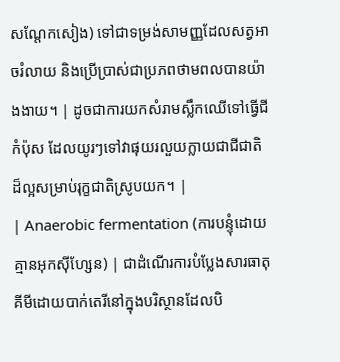សណ្តែកសៀង) ទៅជាទម្រង់សាមញ្ញដែលសត្វអាចរំលាយ និងប្រើប្រាស់ជាប្រភពថាមពលបានយ៉ាងងាយ។ | ដូចជាការយកសំរាមស្លឹកឈើទៅធ្វើជីកំប៉ុស ដែលយូរៗទៅវាផុយរលួយក្លាយជាជីជាតិដ៏ល្អសម្រាប់រុក្ខជាតិស្រូបយក។ |
| Anaerobic fermentation (ការបន្ទុំដោយគ្មានអុកស៊ីហ្សែន) | ជាដំណើរការបំប្លែងសារធាតុគីមីដោយបាក់តេរីនៅក្នុងបរិស្ថានដែលបិ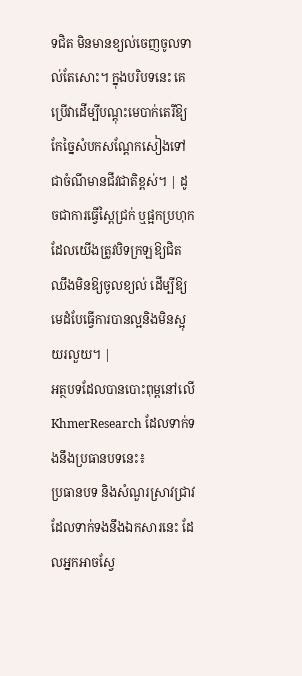ទជិត មិនមានខ្យល់ចេញចូលទាល់តែសោះ។ ក្នុងបរិបទនេះ គេប្រើវាដើម្បីបណ្តុះមេបាក់តេរីឱ្យកែច្នៃសំបកសណ្តែកសៀងទៅជាចំណីមានជីវជាតិខ្ពស់។ | ដូចជាការធ្វើស្ពៃជ្រក់ ឬផ្អកប្រហុក ដែលយើងត្រូវបិទក្រឡឱ្យជិតឈឹងមិនឱ្យចូលខ្យល់ ដើម្បីឱ្យមេដំបែធ្វើការបានល្អនិងមិនស្អុយរលួយ។ |
អត្ថបទដែលបានបោះពុម្ពនៅលើ KhmerResearch ដែលទាក់ទងនឹងប្រធានបទនេះ៖
ប្រធានបទ និងសំណួរស្រាវជ្រាវដែលទាក់ទងនឹងឯកសារនេះ ដែលអ្នកអាចស្វែ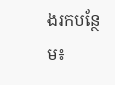ងរកបន្ថែម៖